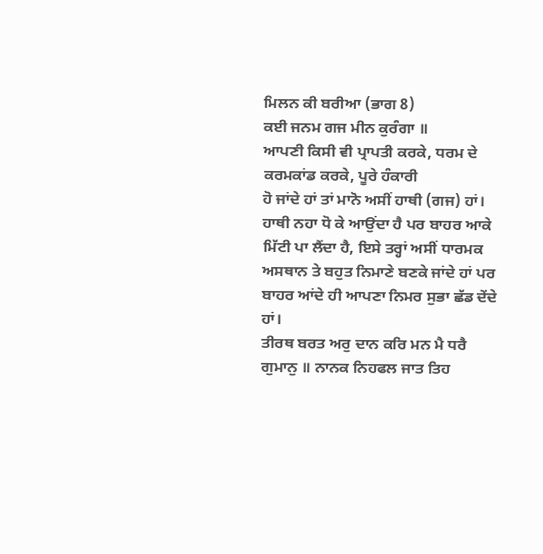ਮਿਲਨ ਕੀ ਬਰੀਆ (ਭਾਗ 8)
ਕਈ ਜਨਮ ਗਜ ਮੀਨ ਕੁਰੰਗਾ ॥
ਆਪਣੀ ਕਿਸੀ ਵੀ ਪ੍ਰਾਪਤੀ ਕਰਕੇ, ਧਰਮ ਦੇ ਕਰਮਕਾਂਡ ਕਰਕੇ, ਪੂਰੇ ਹੰਕਾਰੀ
ਹੋ ਜਾਂਦੇ ਹਾਂ ਤਾਂ ਮਾਨੋ ਅਸੀਂ ਹਾਥੀ (ਗਜ) ਹਾਂ। ਹਾਥੀ ਨਹਾ ਧੋ ਕੇ ਆਉਂਦਾ ਹੈ ਪਰ ਬਾਹਰ ਆਕੇ
ਮਿੱਟੀ ਪਾ ਲੈਂਦਾ ਹੈ, ਇਸੇ ਤਰ੍ਹਾਂ ਅਸੀਂ ਧਾਰਮਕ ਅਸਥਾਨ ਤੇ ਬਹੁਤ ਨਿਮਾਣੇ ਬਣਕੇ ਜਾਂਦੇ ਹਾਂ ਪਰ
ਬਾਹਰ ਆਂਦੇ ਹੀ ਆਪਣਾ ਨਿਮਰ ਸੁਭਾ ਛੱਡ ਦੇਂਦੇ ਹਾਂ।
ਤੀਰਥ ਬਰਤ ਅਰੁ ਦਾਨ ਕਰਿ ਮਨ ਮੈ ਧਰੈ
ਗੁਮਾਨੁ ॥ ਨਾਨਕ ਨਿਹਫਲ ਜਾਤ ਤਿਹ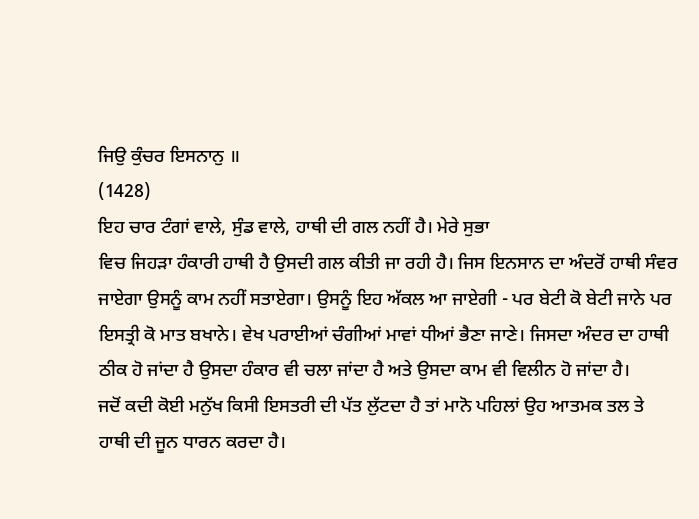ਜਿਉ ਕੁੰਚਰ ਇਸਨਾਨੁ ॥
(1428)
ਇਹ ਚਾਰ ਟੰਗਾਂ ਵਾਲੇ, ਸੁੰਡ ਵਾਲੇ, ਹਾਥੀ ਦੀ ਗਲ ਨਹੀਂ ਹੈ। ਮੇਰੇ ਸੁਭਾ
ਵਿਚ ਜਿਹੜਾ ਹੰਕਾਰੀ ਹਾਥੀ ਹੈ ਉਸਦੀ ਗਲ ਕੀਤੀ ਜਾ ਰਹੀ ਹੈ। ਜਿਸ ਇਨਸਾਨ ਦਾ ਅੰਦਰੋਂ ਹਾਥੀ ਸੰਵਰ
ਜਾਏਗਾ ਉਸਨੂੰ ਕਾਮ ਨਹੀਂ ਸਤਾਏਗਾ। ਉਸਨੂੰ ਇਹ ਅੱਕਲ ਆ ਜਾਏਗੀ - ਪਰ ਬੇਟੀ ਕੋ ਬੇਟੀ ਜਾਨੇ ਪਰ
ਇਸਤ੍ਰੀ ਕੋ ਮਾਤ ਬਖਾਨੇ। ਵੇਖ ਪਰਾਈਆਂ ਚੰਗੀਆਂ ਮਾਵਾਂ ਧੀਆਂ ਭੈਣਾ ਜਾਣੇ। ਜਿਸਦਾ ਅੰਦਰ ਦਾ ਹਾਥੀ
ਠੀਕ ਹੋ ਜਾਂਦਾ ਹੈ ਉਸਦਾ ਹੰਕਾਰ ਵੀ ਚਲਾ ਜਾਂਦਾ ਹੈ ਅਤੇ ਉਸਦਾ ਕਾਮ ਵੀ ਵਿਲੀਨ ਹੋ ਜਾਂਦਾ ਹੈ।
ਜਦੋਂ ਕਦੀ ਕੋਈ ਮਨੁੱਖ ਕਿਸੀ ਇਸਤਰੀ ਦੀ ਪੱਤ ਲੁੱਟਦਾ ਹੈ ਤਾਂ ਮਾਨੋ ਪਹਿਲਾਂ ਉਹ ਆਤਮਕ ਤਲ ਤੇ
ਹਾਥੀ ਦੀ ਜੂਨ ਧਾਰਨ ਕਰਦਾ ਹੈ।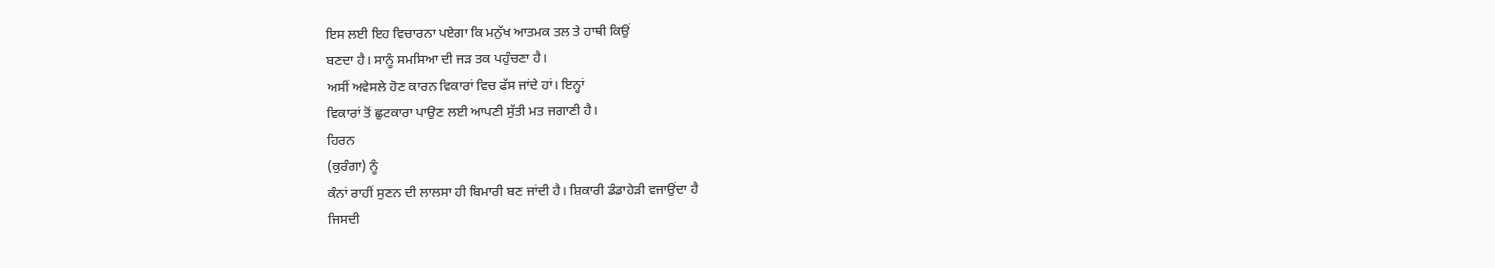ਇਸ ਲਈ ਇਹ ਵਿਚਾਰਨਾ ਪਏਗਾ ਕਿ ਮਨੁੱਖ ਆਤਮਕ ਤਲ ਤੇ ਹਾਥੀ ਕਿਉਂ
ਬਣਦਾ ਹੈ। ਸਾਨੂੰ ਸਮਸਿਆ ਦੀ ਜੜ ਤਕ ਪਹੁੰਚਣਾ ਹੈ।
ਅਸੀਂ ਅਵੇਸਲੇ ਹੋਣ ਕਾਰਨ ਵਿਕਾਰਾਂ ਵਿਚ ਫੱਸ ਜਾਂਦੇ ਹਾਂ। ਇਨ੍ਹਾਂ
ਵਿਕਾਰਾਂ ਤੋਂ ਛੁਟਕਾਰਾ ਪਾਉਣ ਲਈ ਆਪਣੀ ਸੁੱਤੀ ਮਤ ਜਗਾਣੀ ਹੈ।
ਹਿਰਨ
(ਕੁਰੰਗਾ) ਨੂੰ
ਕੰਨਾਂ ਰਾਹੀਂ ਸੁਣਨ ਦੀ ਲਾਲਸਾ ਹੀ ਬਿਮਾਰੀ ਬਣ ਜਾਂਦੀ ਹੈ। ਸ਼ਿਕਾਰੀ ਡੰਡਾਹੇੜੀ ਵਜਾਉਂਦਾ ਹੈ
ਜਿਸਦੀ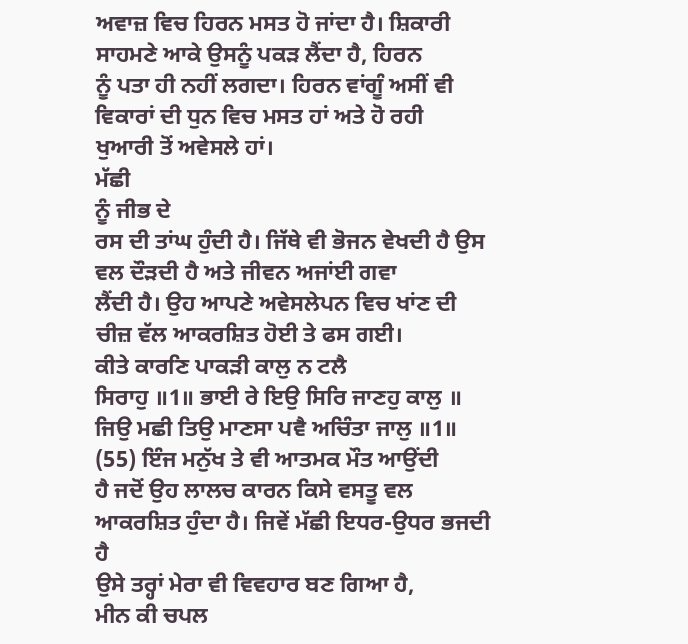ਅਵਾਜ਼ ਵਿਚ ਹਿਰਨ ਮਸਤ ਹੋ ਜਾਂਦਾ ਹੈ। ਸ਼ਿਕਾਰੀ ਸਾਹਮਣੇ ਆਕੇ ਉਸਨੂੰ ਪਕੜ ਲੈਂਦਾ ਹੈ, ਹਿਰਨ
ਨੂੰ ਪਤਾ ਹੀ ਨਹੀਂ ਲਗਦਾ। ਹਿਰਨ ਵਾਂਗੂੰ ਅਸੀਂ ਵੀ ਵਿਕਾਰਾਂ ਦੀ ਧੁਨ ਵਿਚ ਮਸਤ ਹਾਂ ਅਤੇ ਹੋ ਰਹੀ
ਖੁਆਰੀ ਤੋਂ ਅਵੇਸਲੇ ਹਾਂ।
ਮੱਛੀ
ਨੂੰ ਜੀਭ ਦੇ
ਰਸ ਦੀ ਤਾਂਘ ਹੁੰਦੀ ਹੈ। ਜਿੱਥੇ ਵੀ ਭੋਜਨ ਵੇਖਦੀ ਹੈ ਉਸ ਵਲ ਦੌੜਦੀ ਹੈ ਅਤੇ ਜੀਵਨ ਅਜਾਂਈ ਗਵਾ
ਲੈਂਦੀ ਹੈ। ਉਹ ਆਪਣੇ ਅਵੇਸਲੇਪਨ ਵਿਚ ਖਾਂਣ ਦੀ ਚੀਜ਼ ਵੱਲ ਆਕਰਸ਼ਿਤ ਹੋਈ ਤੇ ਫਸ ਗਈ।
ਕੀਤੇ ਕਾਰਣਿ ਪਾਕੜੀ ਕਾਲੁ ਨ ਟਲੈ
ਸਿਰਾਹੁ ॥1॥ ਭਾਈ ਰੇ ਇਉ ਸਿਰਿ ਜਾਣਹੁ ਕਾਲੁ ॥ ਜਿਉ ਮਛੀ ਤਿਉ ਮਾਣਸਾ ਪਵੈ ਅਚਿੰਤਾ ਜਾਲੁ ॥1॥
(55) ਇੰਜ ਮਨੁੱਖ ਤੇ ਵੀ ਆਤਮਕ ਮੌਤ ਆਉਂਦੀ
ਹੈ ਜਦੋਂ ਉਹ ਲਾਲਚ ਕਾਰਨ ਕਿਸੇ ਵਸਤੂ ਵਲ ਆਕਰਸ਼ਿਤ ਹੁੰਦਾ ਹੈ। ਜਿਵੇਂ ਮੱਛੀ ਇਧਰ-ਉਧਰ ਭਜਦੀ ਹੈ
ਉਸੇ ਤਰ੍ਹਾਂ ਮੇਰਾ ਵੀ ਵਿਵਹਾਰ ਬਣ ਗਿਆ ਹੈ,
ਮੀਨ ਕੀ ਚਪਲ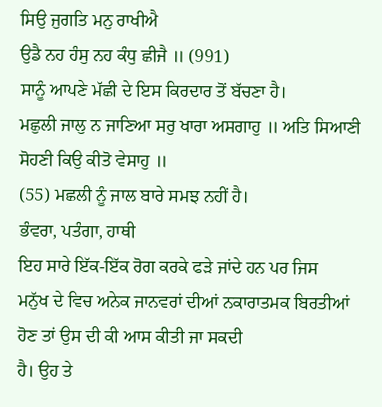ਸਿਉ ਜੁਗਤਿ ਮਨੁ ਰਾਖੀਐ
ਉਡੈ ਨਹ ਹੰਸੁ ਨਹ ਕੰਧੁ ਛੀਜੈ ॥ (991)
ਸਾਨੂੰ ਆਪਣੇ ਮੱਛੀ ਦੇ ਇਸ ਕਿਰਦਾਰ ਤੋਂ ਬੱਚਣਾ ਹੈ।
ਮਛੁਲੀ ਜਾਲੁ ਨ ਜਾਣਿਆ ਸਰੁ ਖਾਰਾ ਅਸਗਾਹੁ ॥ ਅਤਿ ਸਿਆਣੀ ਸੋਹਣੀ ਕਿਉ ਕੀਤੋ ਵੇਸਾਹੁ ॥
(55) ਮਛਲੀ ਨੂੰ ਜਾਲ ਬਾਰੇ ਸਮਝ ਨਹੀਂ ਹੈ।
ਭੰਵਰਾ, ਪਤੰਗਾ, ਹਾਥੀ
ਇਹ ਸਾਰੇ ਇੱਕ-ਇੱਕ ਰੋਗ ਕਰਕੇ ਫੜੇ ਜਾਂਦੇ ਹਨ ਪਰ ਜਿਸ
ਮਨੁੱਖ ਦੇ ਵਿਚ ਅਨੇਕ ਜਾਨਵਰਾਂ ਦੀਆਂ ਨਕਾਰਾਤਮਕ ਬਿਰਤੀਆਂ ਹੋਣ ਤਾਂ ਉਸ ਦੀ ਕੀ ਆਸ ਕੀਤੀ ਜਾ ਸਕਦੀ
ਹੈ। ਉਹ ਤੇ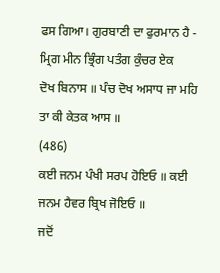ਫਸ ਗਿਆ। ਗੁਰਬਾਣੀ ਦਾ ਫੁਰਮਾਨ ਹੈ -
ਮ੍ਰਿਗ ਮੀਨ ਭ੍ਰਿੰਗ ਪਤੰਗ ਕੁੰਚਰ ਏਕ
ਦੋਖ ਬਿਨਾਸ ॥ ਪੰਚ ਦੋਖ ਅਸਾਧ ਜਾ ਮਹਿ ਤਾ ਕੀ ਕੇਤਕ ਆਸ ॥
(486)
ਕਈ ਜਨਮ ਪੰਖੀ ਸਰਪ ਹੋਇਓ ॥ ਕਈ ਜਨਮ ਹੈਵਰ ਬ੍ਰਿਖ ਜੋਇਓ ॥
ਜਦੋਂ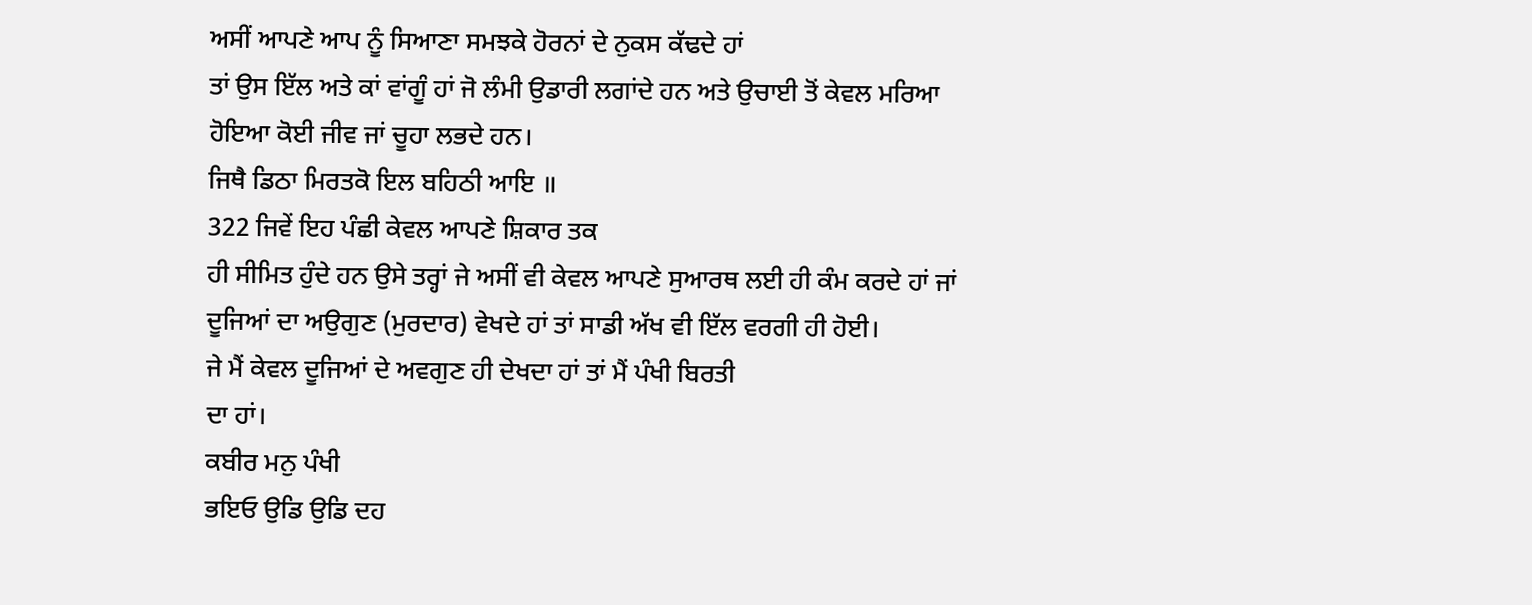ਅਸੀਂ ਆਪਣੇ ਆਪ ਨੂੰ ਸਿਆਣਾ ਸਮਝਕੇ ਹੋਰਨਾਂ ਦੇ ਨੁਕਸ ਕੱਢਦੇ ਹਾਂ
ਤਾਂ ਉਸ ਇੱਲ ਅਤੇ ਕਾਂ ਵਾਂਗੂੰ ਹਾਂ ਜੋ ਲੰਮੀ ਉਡਾਰੀ ਲਗਾਂਦੇ ਹਨ ਅਤੇ ਉਚਾਈ ਤੋਂ ਕੇਵਲ ਮਰਿਆ
ਹੋਇਆ ਕੋਈ ਜੀਵ ਜਾਂ ਚੂਹਾ ਲਭਦੇ ਹਨ।
ਜਿਥੈ ਡਿਠਾ ਮਿਰਤਕੋ ਇਲ ਬਹਿਠੀ ਆਇ ॥
322 ਜਿਵੇਂ ਇਹ ਪੰਛੀ ਕੇਵਲ ਆਪਣੇ ਸ਼ਿਕਾਰ ਤਕ
ਹੀ ਸੀਮਿਤ ਹੁੰਦੇ ਹਨ ਉਸੇ ਤਰ੍ਹਾਂ ਜੇ ਅਸੀਂ ਵੀ ਕੇਵਲ ਆਪਣੇ ਸੁਆਰਥ ਲਈ ਹੀ ਕੰਮ ਕਰਦੇ ਹਾਂ ਜਾਂ
ਦੂਜਿਆਂ ਦਾ ਅਉਗੁਣ (ਮੁਰਦਾਰ) ਵੇਖਦੇ ਹਾਂ ਤਾਂ ਸਾਡੀ ਅੱਖ ਵੀ ਇੱਲ ਵਰਗੀ ਹੀ ਹੋਈ।
ਜੇ ਮੈਂ ਕੇਵਲ ਦੂਜਿਆਂ ਦੇ ਅਵਗੁਣ ਹੀ ਦੇਖਦਾ ਹਾਂ ਤਾਂ ਮੈਂ ਪੰਖੀ ਬਿਰਤੀ
ਦਾ ਹਾਂ।
ਕਬੀਰ ਮਨੁ ਪੰਖੀ
ਭਇਓ ਉਡਿ ਉਡਿ ਦਹ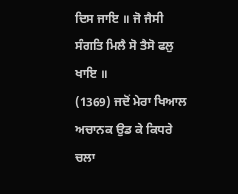ਦਿਸ ਜਾਇ ॥ ਜੋ ਜੈਸੀ ਸੰਗਤਿ ਮਿਲੈ ਸੋ ਤੈਸੋ ਫਲੁ ਖਾਇ ॥
(1369) ਜਦੋਂ ਮੇਰਾ ਖਿਆਲ ਅਚਾਨਕ ਉਡ ਕੇ ਕਿਧਰੇ ਚਲਾ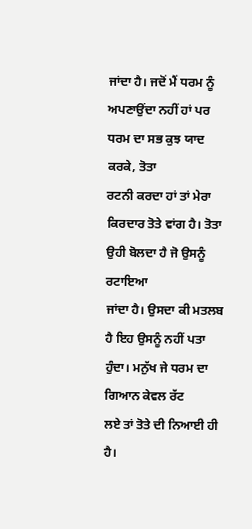ਜਾਂਦਾ ਹੈ। ਜਦੋਂ ਮੈਂ ਧਰਮ ਨੂੰ ਅਪਣਾਉਂਦਾ ਨਹੀਂ ਹਾਂ ਪਰ ਧਰਮ ਦਾ ਸਭ ਕੁਝ ਯਾਦ ਕਰਕੇ, ਤੋਤਾ
ਰਟਨੀ ਕਰਦਾ ਹਾਂ ਤਾਂ ਮੇਰਾ ਕਿਰਦਾਰ ਤੋਤੇ ਵਾਂਗ ਹੈ। ਤੋਤਾ ਉਹੀ ਬੋਲਦਾ ਹੈ ਜੋ ਉਸਨੂੰ ਰਟਾਇਆ
ਜਾਂਦਾ ਹੈ। ਉਸਦਾ ਕੀ ਮਤਲਬ ਹੈ ਇਹ ਉਸਨੂੰ ਨਹੀਂ ਪਤਾ ਹੁੰਦਾ। ਮਨੁੱਖ ਜੇ ਧਰਮ ਦਾ ਗਿਆਨ ਕੇਵਲ ਰੱਟ
ਲਏ ਤਾਂ ਤੋਤੇ ਦੀ ਨਿਆਈ ਹੀ ਹੈ।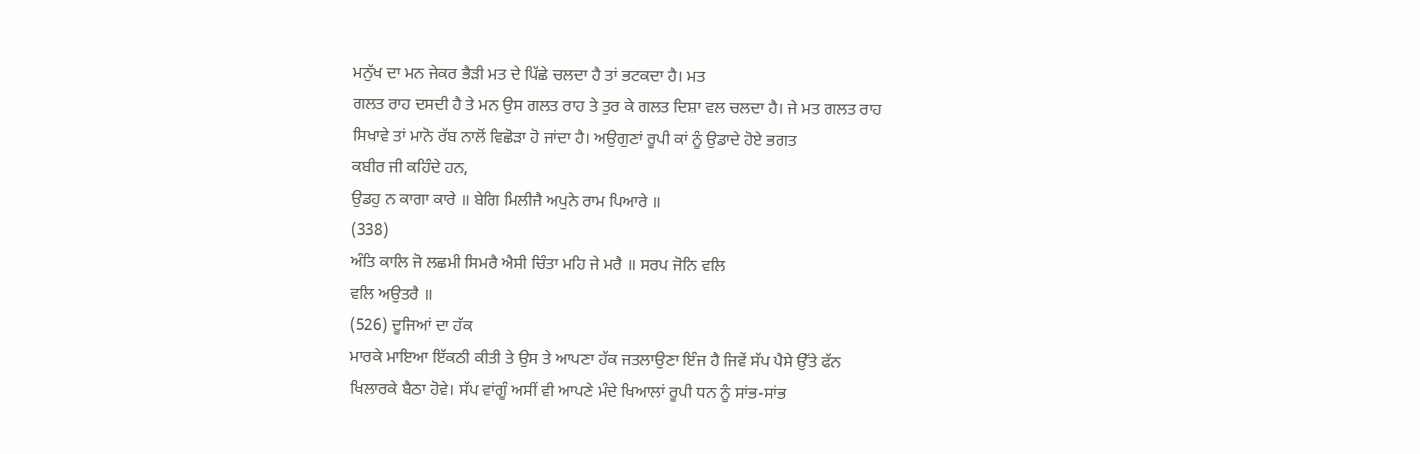ਮਨੁੱਖ ਦਾ ਮਨ ਜੇਕਰ ਭੈੜੀ ਮਤ ਦੇ ਪਿੱਛੇ ਚਲਦਾ ਹੈ ਤਾਂ ਭਟਕਦਾ ਹੈ। ਮਤ
ਗਲਤ ਰਾਹ ਦਸਦੀ ਹੈ ਤੇ ਮਨ ਉਸ ਗਲਤ ਰਾਹ ਤੇ ਤੁਰ ਕੇ ਗਲਤ ਦਿਸ਼ਾ ਵਲ ਚਲਦਾ ਹੈ। ਜੇ ਮਤ ਗਲਤ ਰਾਹ
ਸਿਖਾਵੇ ਤਾਂ ਮਾਨੋ ਰੱਬ ਨਾਲੋਂ ਵਿਛੋੜਾ ਹੋ ਜਾਂਦਾ ਹੈ। ਅਉਗੁਣਾਂ ਰੂਪੀ ਕਾਂ ਨੂੰ ਉਡਾਦੇ ਹੋਏ ਭਗਤ
ਕਬੀਰ ਜੀ ਕਹਿੰਦੇ ਹਨ,
ਉਡਹੁ ਨ ਕਾਗਾ ਕਾਰੇ ॥ ਬੇਗਿ ਮਿਲੀਜੈ ਅਪੁਨੇ ਰਾਮ ਪਿਆਰੇ ॥
(338)
ਅੰਤਿ ਕਾਲਿ ਜੋ ਲਛਮੀ ਸਿਮਰੈ ਐਸੀ ਚਿੰਤਾ ਮਹਿ ਜੇ ਮਰੈ ॥ ਸਰਪ ਜੋਨਿ ਵਲਿ
ਵਲਿ ਅਉਤਰੈ ॥
(526) ਦੂਜਿਆਂ ਦਾ ਹੱਕ
ਮਾਰਕੇ ਮਾਇਆ ਇੱਕਠੀ ਕੀਤੀ ਤੇ ਉਸ ਤੇ ਆਪਣਾ ਹੱਕ ਜਤਲਾਉਣਾ ਇੰਜ ਹੈ ਜਿਵੇਂ ਸੱਪ ਪੈਸੇ ਉੱਤੇ ਫੱਨ
ਖਿਲਾਰਕੇ ਬੈਠਾ ਹੋਵੇ। ਸੱਪ ਵਾਂਗੂੰ ਅਸੀਂ ਵੀ ਆਪਣੇ ਮੰਦੇ ਖਿਆਲਾਂ ਰੂਪੀ ਧਨ ਨੂੰ ਸਾਂਭ-ਸਾਂਭ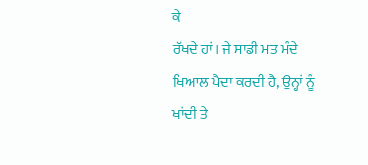ਕੇ
ਰੱਖਦੇ ਹਾਂ। ਜੇ ਸਾਡੀ ਮਤ ਮੰਦੇ ਖਿਆਲ ਪੈਦਾ ਕਰਦੀ ਹੈ, ਉਨ੍ਹਾਂ ਨੂੰ ਖਾਂਦੀ ਤੇ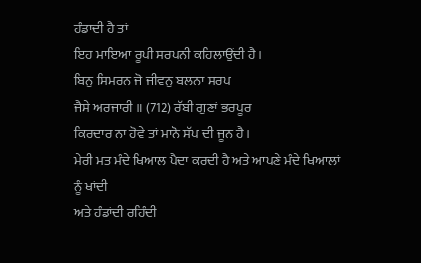ਹੰਡਾਦੀ ਹੈ ਤਾਂ
ਇਹ ਮਾਇਆ ਰੂਪੀ ਸਰਪਨੀ ਕਹਿਲਾਉਂਦੀ ਹੈ।
ਬਿਨੁ ਸਿਮਰਨ ਜੋ ਜੀਵਨੁ ਬਲਨਾ ਸਰਪ
ਜੈਸੇ ਅਰਜਾਰੀ ॥ (712) ਰੱਬੀ ਗੁਣਾਂ ਭਰਪੂਰ
ਕਿਰਦਾਰ ਨਾ ਹੋਵੇ ਤਾਂ ਮਾਨੋ ਸੱਪ ਦੀ ਜੂਨ ਹੈ।
ਮੇਰੀ ਮਤ ਮੰਦੇ ਖਿਆਲ ਪੈਦਾ ਕਰਦੀ ਹੈ ਅਤੇ ਆਪਣੇ ਮੰਦੇ ਖਿਆਲਾਂ ਨੂੰ ਖਾਂਦੀ
ਅਤੇ ਹੰਡਾਂਦੀ ਰਹਿੰਦੀ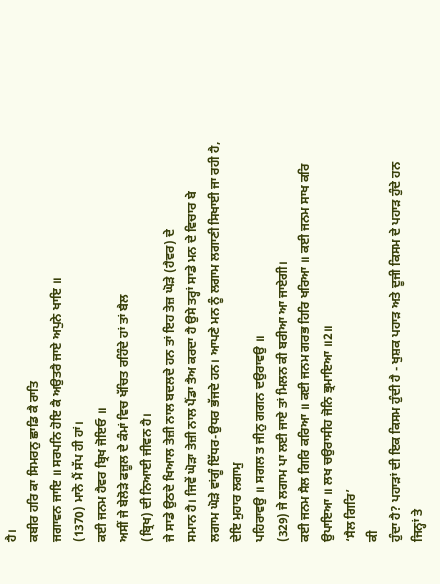ਹੈ।
ਕਬੀਰ ਹਰਿ ਕਾ ਸਿਮਰਨੁ ਛਾਡਿ ਕੈ ਰਾਤਿ
ਜਗਾਵਨ ਜਾਇ ॥ ਸਰਪਨਿ ਹੋਇ ਕੈ ਅਉਤਰੈ ਜਾਏ ਅਪੁਨੇ ਖਾਇ ॥
(1370) ਮਾਨੋ ਮੈਂ ਸੱਪ ਹੀ ਹਾਂ।
ਕਈ ਜਨਮ ਹੈਵਰ ਬ੍ਰਿਖ ਜੋਇਓ ॥
ਅਸੀਂ ਜੇ ਬੇਲੋੜੇ ਫਜ਼ੂਲ ਦੇ ਕੰਮਾਂ ਵਿਚ ਖੱਚਿਤ ਰਹਿੰਦੇ ਹਾਂ ਤਾਂ ਬੈਲ
(ਬ੍ਰਿਖ) ਦੀ ਨਿਆਈ ਜੀਵਨ ਹੈ।
ਜੇ ਸਾਡੇ ਉਠਦੇ ਖਿਆਲ ਤੇਜ਼ੀ ਨਾਲ ਬਦਲਦੇ ਹਨ ਤਾਂ ਇਹ ਤੇਜ਼ ਘੋੜੇ (ਹੈਵਰ) ਦੇ
ਸਮਾਨ ਹੈ। ਜਿਵੇਂ ਘੋੜਾ ਤੇਜ਼ੀ ਨਾਲ ਪੈਂਡਾ ਤੈਅ ਕਰਦਾ ਹੈ ਉਸੇ ਤਰ੍ਹਾਂ ਸਾਡੇ ਮਨ ਦੇ ਵਿਚਾਰ ਬੇ
ਲਗਾਮ ਘੋੜੇ ਵਾਂਗੂੰ ਇੱਧਰ-ਉਧਰ ਭੱਜਦੇ ਹਨ। ਆਪਣੇ ਮਨ ਨੂੰ ਲਗਾਮ ਲਗਾਣੀ ਸਿਖਾਈ ਜਾ ਰਹੀ ਹੈ,
ਦੇਇ ਮੁਹਾਰ ਲਗਾਮੁ
ਪਹਿਰਾਵਉ ॥ ਸਗਲ ਤ ਜੀਨੁ ਗਗਨ ਦਉਰਾਵਉ ॥
(329) ਜੇ ਲਗਾਮ ਪਾ ਲਈ ਜਾਏ ਤਾਂ ਮਿਲਨ ਕੀ ਬਰੀਆ ਆ ਜਾਏਗੀ।
ਕਈ ਜਨਮ ਸੈਲ ਗਿਰਿ ਕਰਿਆ ॥ ਕਈ ਜਨਮ ਗਰਭ ਹਿਰਿ ਖਰਿਆ ॥ ਕਈ ਜਨਮ ਸਾਖ ਕਰਿ
ਉਪਾਇਆ ॥ ਲਖ ਚਉਰਾਸੀਹ ਜੋਨਿ ਭ੍ਰਮਾਇਆ ॥2॥
‘ਸੈਲ ਗਿਰਿ’
ਕੀ
ਹੁੰਦਾ ਹੈ? ਪਹਾੜਾਂ ਦੀ ਇਕ ਕਿਸਮ ਹੁੰਦੀ ਹੈ - ਖੁਸ਼ਕ ਪਹਾੜ ਅਤੇ ਦੂਜੀ ਕਿਸਮ ਦੇ ਪਹਾੜ ਹੁੰਦੇ ਹਨ
ਜਿਨ੍ਹਾਂ ਤੇ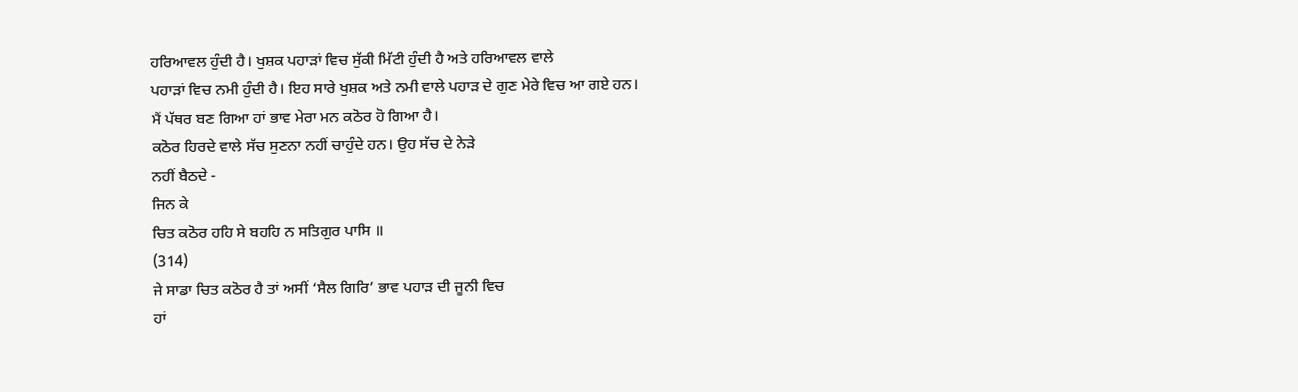ਹਰਿਆਵਲ ਹੁੰਦੀ ਹੈ। ਖੁਸ਼ਕ ਪਹਾੜਾਂ ਵਿਚ ਸੁੱਕੀ ਮਿੱਟੀ ਹੁੰਦੀ ਹੈ ਅਤੇ ਹਰਿਆਵਲ ਵਾਲੇ
ਪਹਾੜਾਂ ਵਿਚ ਨਮੀ ਹੁੰਦੀ ਹੈ। ਇਹ ਸਾਰੇ ਖੁਸ਼ਕ ਅਤੇ ਨਮੀ ਵਾਲੇ ਪਹਾੜ ਦੇ ਗੁਣ ਮੇਰੇ ਵਿਚ ਆ ਗਏ ਹਨ।
ਮੈਂ ਪੱਥਰ ਬਣ ਗਿਆ ਹਾਂ ਭਾਵ ਮੇਰਾ ਮਨ ਕਠੋਰ ਹੋ ਗਿਆ ਹੈ।
ਕਠੋਰ ਹਿਰਦੇ ਵਾਲੇ ਸੱਚ ਸੁਣਨਾ ਨਹੀਂ ਚਾਹੁੰਦੇ ਹਨ। ਉਹ ਸੱਚ ਦੇ ਨੇੜੇ
ਨਹੀਂ ਬੈਠਦੇ -
ਜਿਨ ਕੇ
ਚਿਤ ਕਠੋਰ ਹਹਿ ਸੇ ਬਹਹਿ ਨ ਸਤਿਗੁਰ ਪਾਸਿ ॥
(314)
ਜੇ ਸਾਡਾ ਚਿਤ ਕਠੋਰ ਹੈ ਤਾਂ ਅਸੀਂ ‘ਸੈਲ ਗਿਰਿ’ ਭਾਵ ਪਹਾੜ ਦੀ ਜੂਨੀ ਵਿਚ
ਹਾਂ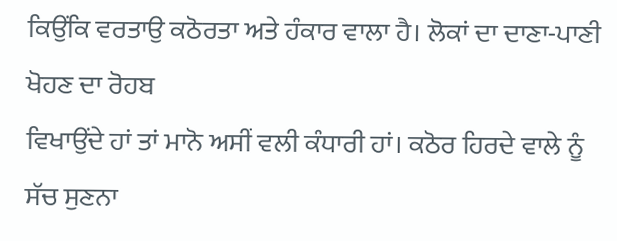ਕਿਉਂਕਿ ਵਰਤਾਉ ਕਠੋਰਤਾ ਅਤੇ ਹੰਕਾਰ ਵਾਲਾ ਹੈ। ਲੋਕਾਂ ਦਾ ਦਾਣਾ-ਪਾਣੀ ਖੋਹਣ ਦਾ ਰੋਹਬ
ਵਿਖਾਉਂਦੇ ਹਾਂ ਤਾਂ ਮਾਨੋ ਅਸੀਂ ਵਲੀ ਕੰਧਾਰੀ ਹਾਂ। ਕਠੋਰ ਹਿਰਦੇ ਵਾਲੇ ਨੂੰ ਸੱਚ ਸੁਣਨਾ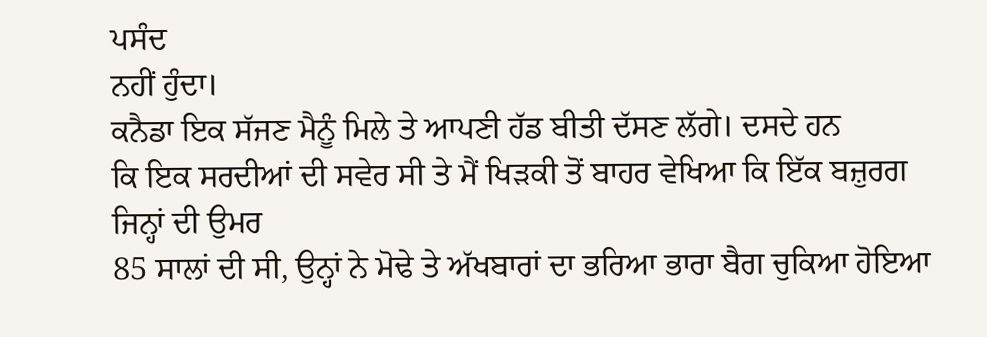ਪਸੰਦ
ਨਹੀਂ ਹੁੰਦਾ।
ਕਨੈਡਾ ਇਕ ਸੱਜਣ ਮੈਨੂੰ ਮਿਲੇ ਤੇ ਆਪਣੀ ਹੱਡ ਬੀਤੀ ਦੱਸਣ ਲੱਗੇ। ਦਸਦੇ ਹਨ
ਕਿ ਇਕ ਸਰਦੀਆਂ ਦੀ ਸਵੇਰ ਸੀ ਤੇ ਮੈਂ ਖਿੜਕੀ ਤੋਂ ਬਾਹਰ ਵੇਖਿਆ ਕਿ ਇੱਕ ਬਜ਼ੁਰਗ ਜਿਨ੍ਹਾਂ ਦੀ ਉਮਰ
85 ਸਾਲਾਂ ਦੀ ਸੀ, ਉਨ੍ਹਾਂ ਨੇ ਮੋਢੇ ਤੇ ਅੱਖਬਾਰਾਂ ਦਾ ਭਰਿਆ ਭਾਰਾ ਬੈਗ ਚੁਕਿਆ ਹੋਇਆ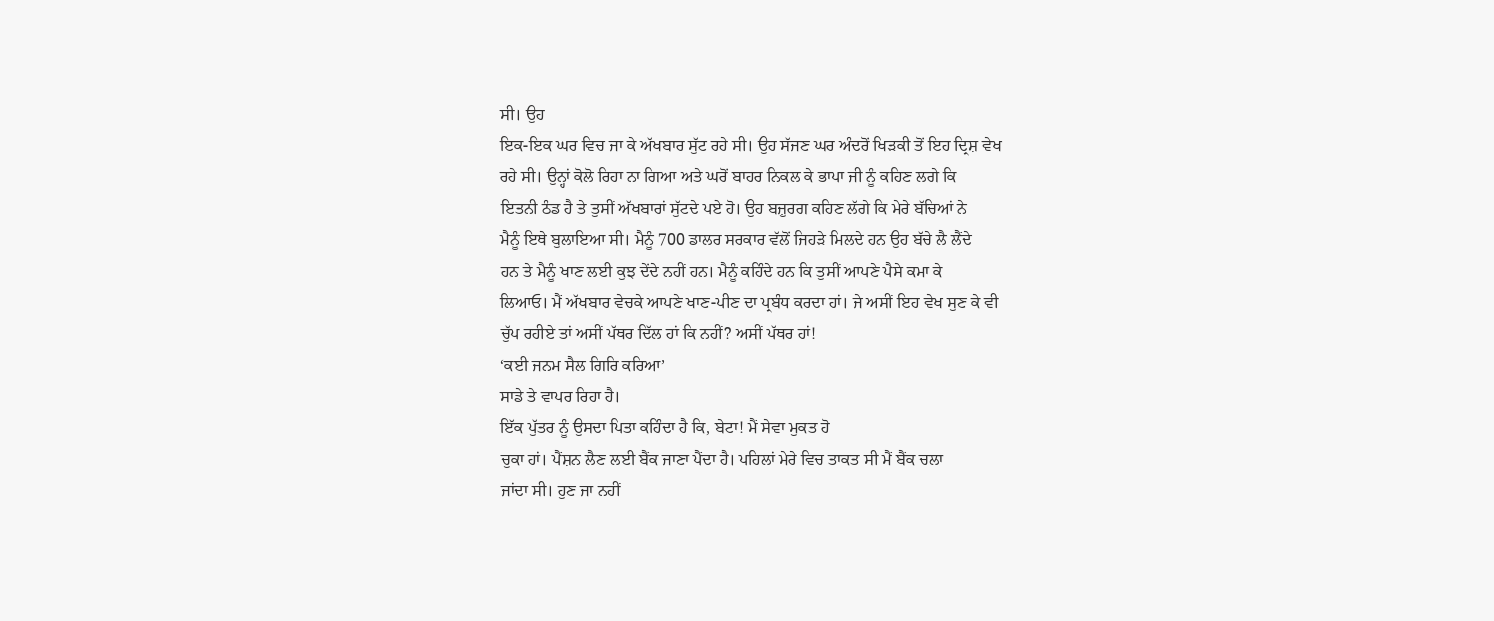ਸੀ। ਉਹ
ਇਕ-ਇਕ ਘਰ ਵਿਚ ਜਾ ਕੇ ਅੱਖਬਾਰ ਸੁੱਟ ਰਹੇ ਸੀ। ਉਹ ਸੱਜਣ ਘਰ ਅੰਦਰੋਂ ਖਿੜਕੀ ਤੋਂ ਇਹ ਦ੍ਰਿਸ਼ ਵੇਖ
ਰਹੇ ਸੀ। ਉਨ੍ਹਾਂ ਕੋਲੋ ਰਿਹਾ ਨਾ ਗਿਆ ਅਤੇ ਘਰੋਂ ਬਾਹਰ ਨਿਕਲ ਕੇ ਭਾਪਾ ਜੀ ਨੂੰ ਕਹਿਣ ਲਗੇ ਕਿ
ਇਤਨੀ ਠੰਡ ਹੈ ਤੇ ਤੁਸੀਂ ਅੱਖਬਾਰਾਂ ਸੁੱਟਦੇ ਪਏ ਹੋ। ਉਹ ਬਜ਼ੁਰਗ ਕਹਿਣ ਲੱਗੇ ਕਿ ਮੇਰੇ ਬੱਚਿਆਂ ਨੇ
ਮੈਨੂੰ ਇਥੇ ਬੁਲਾਇਆ ਸੀ। ਮੈਨੂੰ 700 ਡਾਲਰ ਸਰਕਾਰ ਵੱਲੋਂ ਜਿਹੜੇ ਮਿਲਦੇ ਹਨ ਉਹ ਬੱਚੇ ਲੈ ਲੈਂਦੇ
ਹਨ ਤੇ ਮੈਨੂੰ ਖਾਣ ਲਈ ਕੁਝ ਦੇਂਦੇ ਨਹੀਂ ਹਨ। ਮੈਨੂੰ ਕਹਿੰਦੇ ਹਨ ਕਿ ਤੁਸੀਂ ਆਪਣੇ ਪੈਸੇ ਕਮਾ ਕੇ
ਲਿਆਓ। ਮੈਂ ਅੱਖਬਾਰ ਵੇਚਕੇ ਆਪਣੇ ਖਾਣ-ਪੀਣ ਦਾ ਪ੍ਰਬੰਧ ਕਰਦਾ ਹਾਂ। ਜੇ ਅਸੀਂ ਇਹ ਵੇਖ ਸੁਣ ਕੇ ਵੀ
ਚੁੱਪ ਰਹੀਏ ਤਾਂ ਅਸੀਂ ਪੱਥਰ ਦਿੱਲ ਹਾਂ ਕਿ ਨਹੀਂ? ਅਸੀਂ ਪੱਥਰ ਹਾਂ!
‘ਕਈ ਜਨਮ ਸੈਲ ਗਿਰਿ ਕਰਿਆ’
ਸਾਡੇ ਤੇ ਵਾਪਰ ਰਿਹਾ ਹੈ।
ਇੱਕ ਪੁੱਤਰ ਨੂੰ ਉਸਦਾ ਪਿਤਾ ਕਹਿੰਦਾ ਹੈ ਕਿ, ਬੇਟਾ! ਮੈਂ ਸੇਵਾ ਮੁਕਤ ਹੋ
ਚੁਕਾ ਹਾਂ। ਪੈਂਸ਼ਨ ਲੈਣ ਲਈ ਬੈਂਕ ਜਾਣਾ ਪੈਂਦਾ ਹੈ। ਪਹਿਲਾਂ ਮੇਰੇ ਵਿਚ ਤਾਕਤ ਸੀ ਮੈਂ ਬੈਂਕ ਚਲਾ
ਜਾਂਦਾ ਸੀ। ਹੁਣ ਜਾ ਨਹੀਂ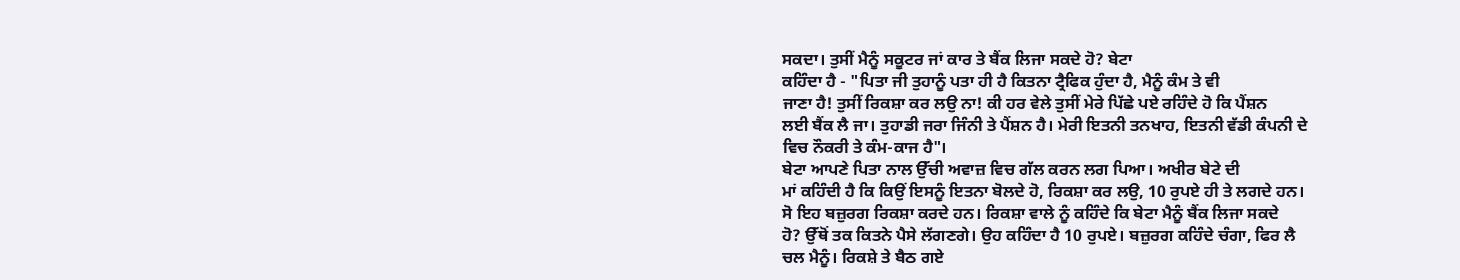ਸਕਦਾ। ਤੁਸੀਂ ਮੈਨੂੰ ਸਕੂਟਰ ਜਾਂ ਕਾਰ ਤੇ ਬੈਂਕ ਲਿਜਾ ਸਕਦੇ ਹੋ? ਬੇਟਾ
ਕਹਿੰਦਾ ਹੈ - "ਪਿਤਾ ਜੀ ਤੁਹਾਨੂੰ ਪਤਾ ਹੀ ਹੈ ਕਿਤਨਾ ਟ੍ਰੈਫਿਕ ਹੁੰਦਾ ਹੈ, ਮੈਨੂੰ ਕੰਮ ਤੇ ਵੀ
ਜਾਣਾ ਹੈ! ਤੁਸੀਂ ਰਿਕਸ਼ਾ ਕਰ ਲਉ ਨਾ! ਕੀ ਹਰ ਵੇਲੇ ਤੁਸੀਂ ਮੇਰੇ ਪਿੱਛੇ ਪਏ ਰਹਿੰਦੇ ਹੋ ਕਿ ਪੈਂਸ਼ਨ
ਲਈ ਬੈਂਕ ਲੈ ਜਾ। ਤੁਹਾਡੀ ਜਰਾ ਜਿੰਨੀ ਤੇ ਪੈਂਸ਼ਨ ਹੈ। ਮੇਰੀ ਇਤਨੀ ਤਨਖਾਹ, ਇਤਨੀ ਵੱਡੀ ਕੰਪਨੀ ਦੇ
ਵਿਚ ਨੌਕਰੀ ਤੇ ਕੰਮ-ਕਾਜ ਹੈ"।
ਬੇਟਾ ਆਪਣੇ ਪਿਤਾ ਨਾਲ ਉੱਚੀ ਅਵਾਜ਼ ਵਿਚ ਗੱਲ ਕਰਨ ਲਗ ਪਿਆ। ਅਖੀਰ ਬੇਟੇ ਦੀ
ਮਾਂ ਕਹਿੰਦੀ ਹੈ ਕਿ ਕਿਉਂ ਇਸਨੂੰ ਇਤਨਾ ਬੋਲਦੇ ਹੋ, ਰਿਕਸ਼ਾ ਕਰ ਲਉ, 10 ਰੁਪਏ ਹੀ ਤੇ ਲਗਦੇ ਹਨ।
ਸੋ ਇਹ ਬਜ਼ੁਰਗ ਰਿਕਸ਼ਾ ਕਰਦੇ ਹਨ। ਰਿਕਸ਼ਾ ਵਾਲੇ ਨੂੰ ਕਹਿੰਦੇ ਕਿ ਬੇਟਾ ਮੈਨੂੰ ਬੈਂਕ ਲਿਜਾ ਸਕਦੇ
ਹੋ? ਉੱਥੋਂ ਤਕ ਕਿਤਨੇ ਪੈਸੇ ਲੱਗਣਗੇ। ਉਹ ਕਹਿੰਦਾ ਹੈ 10 ਰੁਪਏ। ਬਜ਼ੁਰਗ ਕਹਿੰਦੇ ਚੰਗਾ, ਫਿਰ ਲੈ
ਚਲ ਮੈਨੂੰ। ਰਿਕਸ਼ੇ ਤੇ ਬੈਠ ਗਏ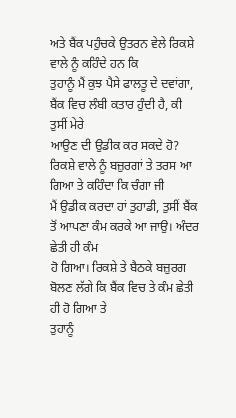ਅਤੇ ਬੈਂਕ ਪਹੁੰਚਕੇ ਉਤਰਨ ਵੇਲੇ ਰਿਕਸ਼ੇ ਵਾਲੇ ਨੂੰ ਕਹਿੰਦੇ ਹਨ ਕਿ
ਤੁਹਾਨੂੰ ਮੈਂ ਕੁਝ ਪੈਸੇ ਫਾਲਤੂ ਦੇ ਦਵਾਂਗਾ, ਬੈਂਕ ਵਿਚ ਲੰਬੀ ਕਤਾਰ ਹੁੰਦੀ ਹੈ, ਕੀ ਤੁਸੀਂ ਮੇਰੇ
ਆਉਣ ਦੀ ਉਡੀਕ ਕਰ ਸਕਦੇ ਹੋ? ਰਿਕਸ਼ੇ ਵਾਲੇ ਨੂੰ ਬਜ਼ੁਰਗਾਂ ਤੇ ਤਰਸ ਆ ਗਿਆ ਤੇ ਕਹਿੰਦਾ ਕਿ ਚੰਗਾ ਜੀ
ਮੈਂ ਉਡੀਕ ਕਰਦਾ ਹਾਂ ਤੁਹਾਡੀ, ਤੁਸੀਂ ਬੈਂਕ ਤੋਂ ਆਪਣਾ ਕੰਮ ਕਰਕੇ ਆ ਜਾਉ। ਅੰਦਰ ਛੇਤੀ ਹੀ ਕੰਮ
ਹੋ ਗਿਆ। ਰਿਕਸ਼ੇ ਤੇ ਬੈਠਕੇ ਬਜ਼ੁਰਗ ਬੋਲਣ ਲੱਗੇ ਕਿ ਬੈਂਕ ਵਿਚ ਤੇ ਕੰਮ ਛੇਤੀ ਹੀ ਹੋ ਗਿਆ ਤੇ
ਤੁਹਾਨੂੰ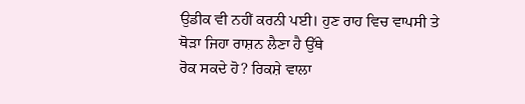ਉਡੀਕ ਵੀ ਨਹੀਂ ਕਰਨੀ ਪਈ। ਹੁਣ ਰਾਹ ਵਿਚ ਵਾਪਸੀ ਤੇ ਥੋੜਾ ਜਿਹਾ ਰਾਸ਼ਨ ਲੈਣਾ ਹੈ ਉੱਥੇ
ਰੋਕ ਸਕਦੇ ਹੋ? ਰਿਕਸ਼ੇ ਵਾਲਾ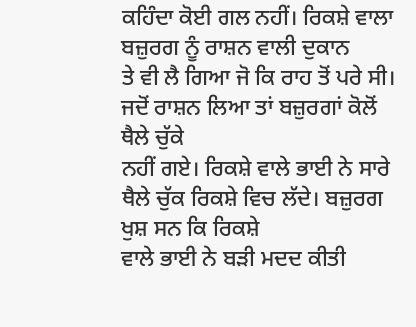ਕਹਿੰਦਾ ਕੋਈ ਗਲ ਨਹੀਂ। ਰਿਕਸ਼ੇ ਵਾਲਾ ਬਜ਼ੁਰਗ ਨੂੰ ਰਾਸ਼ਨ ਵਾਲੀ ਦੁਕਾਨ
ਤੇ ਵੀ ਲੈ ਗਿਆ ਜੋ ਕਿ ਰਾਹ ਤੋਂ ਪਰੇ ਸੀ। ਜਦੋਂ ਰਾਸ਼ਨ ਲਿਆ ਤਾਂ ਬਜ਼ੁਰਗਾਂ ਕੋਲੋਂ ਥੈਲੇ ਚੁੱਕੇ
ਨਹੀਂ ਗਏ। ਰਿਕਸ਼ੇ ਵਾਲੇ ਭਾਈ ਨੇ ਸਾਰੇ ਥੈਲੇ ਚੁੱਕ ਰਿਕਸ਼ੇ ਵਿਚ ਲੱਦੇ। ਬਜ਼ੁਰਗ ਖੁਸ਼ ਸਨ ਕਿ ਰਿਕਸ਼ੇ
ਵਾਲੇ ਭਾਈ ਨੇ ਬੜੀ ਮਦਦ ਕੀਤੀ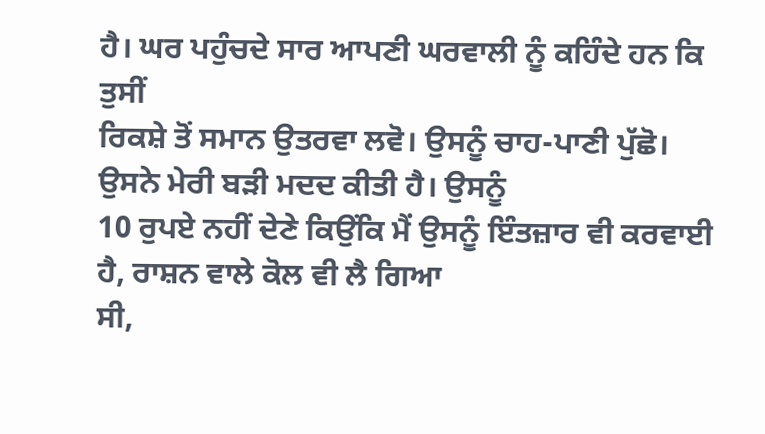ਹੈ। ਘਰ ਪਹੁੰਚਦੇ ਸਾਰ ਆਪਣੀ ਘਰਵਾਲੀ ਨੂੰ ਕਹਿੰਦੇ ਹਨ ਕਿ ਤੁਸੀਂ
ਰਿਕਸ਼ੇ ਤੋਂ ਸਮਾਨ ਉਤਰਵਾ ਲਵੋ। ਉਸਨੂੰ ਚਾਹ-ਪਾਣੀ ਪੁੱਛੋ। ਉਸਨੇ ਮੇਰੀ ਬੜੀ ਮਦਦ ਕੀਤੀ ਹੈ। ਉਸਨੂੰ
10 ਰੁਪਏ ਨਹੀਂ ਦੇਣੇ ਕਿਉਂਕਿ ਮੈਂ ਉਸਨੂੰ ਇੰਤਜ਼ਾਰ ਵੀ ਕਰਵਾਈ ਹੈ, ਰਾਸ਼ਨ ਵਾਲੇ ਕੋਲ ਵੀ ਲੈ ਗਿਆ
ਸੀ,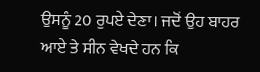ਉਸਨੂੰ 20 ਰੁਪਏ ਦੇਣਾ। ਜਦੋਂ ਉਹ ਬਾਹਰ ਆਏ ਤੇ ਸੀਨ ਵੇਖਦੇ ਹਨ ਕਿ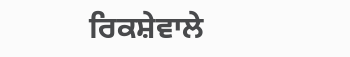ਰਿਕਸ਼ੇਵਾਲੇ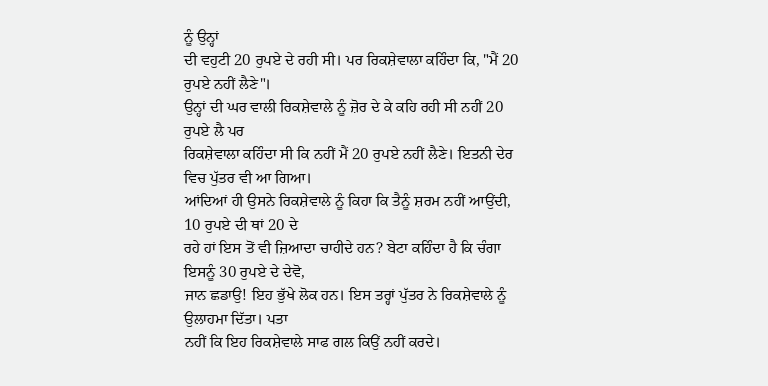ਨੂੰ ਉਨ੍ਹਾਂ
ਦੀ ਵਹੁਟੀ 20 ਰੁਪਏ ਦੇ ਰਹੀ ਸੀ। ਪਰ ਰਿਕਸ਼ੇਵਾਲਾ ਕਹਿੰਦਾ ਕਿ, "ਮੈਂ 20 ਰੁਪਏ ਨਹੀਂ ਲੈਣੇ"।
ਉਨ੍ਹਾਂ ਦੀ ਘਰ ਵਾਲੀ ਰਿਕਸ਼ੇਵਾਲੇ ਨੂੰ ਜ਼ੋਰ ਦੇ ਕੇ ਕਹਿ ਰਹੀ ਸੀ ਨਹੀਂ 20 ਰੁਪਏ ਲੈ ਪਰ
ਰਿਕਸ਼ੇਵਾਲਾ ਕਹਿੰਦਾ ਸੀ ਕਿ ਨਹੀਂ ਮੈਂ 20 ਰੁਪਏ ਨਹੀਂ ਲੈਣੇ। ਇਤਨੀ ਦੇਰ ਵਿਚ ਪੁੱਤਰ ਵੀ ਆ ਗਿਆ।
ਆਂਦਿਆਂ ਹੀ ਉਸਨੇ ਰਿਕਸ਼ੇਵਾਲੇ ਨੂੰ ਕਿਹਾ ਕਿ ਤੈਨੂੰ ਸ਼ਰਮ ਨਹੀਂ ਆਉਂਦੀ, 10 ਰੁਪਏ ਦੀ ਥਾਂ 20 ਦੇ
ਰਹੇ ਹਾਂ ਇਸ ਤੋਂ ਵੀ ਜ਼ਿਆਦਾ ਚਾਹੀਦੇ ਹਨ? ਬੇਟਾ ਕਹਿੰਦਾ ਹੈ ਕਿ ਚੰਗਾ ਇਸਨੂੰ 30 ਰੁਪਏ ਦੇ ਦੇਵੋ,
ਜਾਨ ਛਡਾਉ! ਇਹ ਭੁੱਖੇ ਲੋਕ ਹਨ। ਇਸ ਤਰ੍ਹਾਂ ਪੁੱਤਰ ਨੇ ਰਿਕਸ਼ੇਵਾਲੇ ਨੂੰ ਉਲਾਹਮਾ ਦਿੱਤਾ। ਪਤਾ
ਨਹੀਂ ਕਿ ਇਹ ਰਿਕਸ਼ੇਵਾਲੇ ਸਾਫ ਗਲ ਕਿਉਂ ਨਹੀਂ ਕਰਦੇ।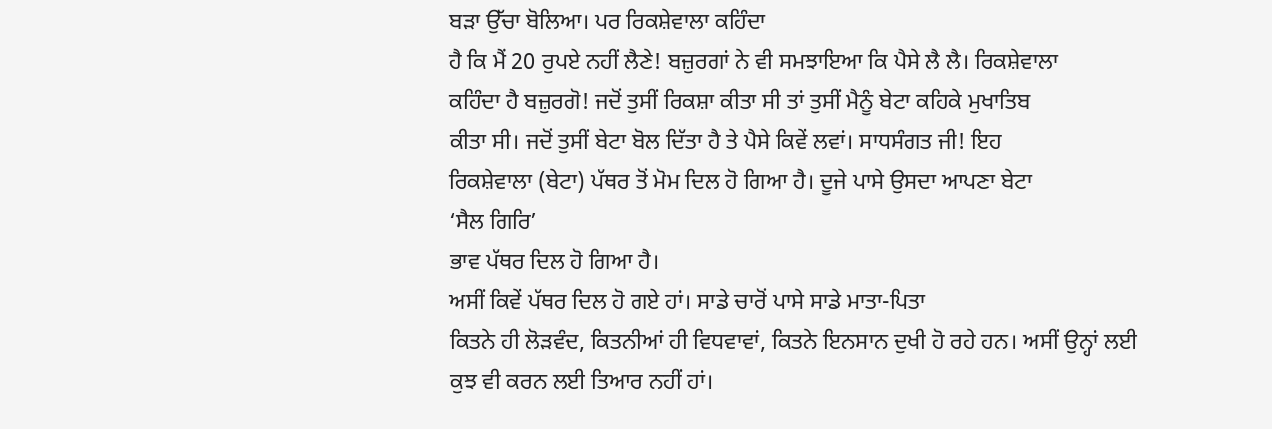ਬੜਾ ਉੱਚਾ ਬੋਲਿਆ। ਪਰ ਰਿਕਸ਼ੇਵਾਲਾ ਕਹਿੰਦਾ
ਹੈ ਕਿ ਮੈਂ 20 ਰੁਪਏ ਨਹੀਂ ਲੈਣੇ! ਬਜ਼ੁਰਗਾਂ ਨੇ ਵੀ ਸਮਝਾਇਆ ਕਿ ਪੈਸੇ ਲੈ ਲੈ। ਰਿਕਸ਼ੇਵਾਲਾ
ਕਹਿੰਦਾ ਹੈ ਬਜ਼ੁਰਗੋ! ਜਦੋਂ ਤੁਸੀਂ ਰਿਕਸ਼ਾ ਕੀਤਾ ਸੀ ਤਾਂ ਤੁਸੀਂ ਮੈਨੂੰ ਬੇਟਾ ਕਹਿਕੇ ਮੁਖਾਤਿਬ
ਕੀਤਾ ਸੀ। ਜਦੋਂ ਤੁਸੀਂ ਬੇਟਾ ਬੋਲ ਦਿੱਤਾ ਹੈ ਤੇ ਪੈਸੇ ਕਿਵੇਂ ਲਵਾਂ। ਸਾਧਸੰਗਤ ਜੀ! ਇਹ
ਰਿਕਸ਼ੇਵਾਲਾ (ਬੇਟਾ) ਪੱਥਰ ਤੋਂ ਮੋਮ ਦਿਲ ਹੋ ਗਿਆ ਹੈ। ਦੂਜੇ ਪਾਸੇ ਉਸਦਾ ਆਪਣਾ ਬੇਟਾ
‘ਸੈਲ ਗਿਰਿ’
ਭਾਵ ਪੱਥਰ ਦਿਲ ਹੋ ਗਿਆ ਹੈ।
ਅਸੀਂ ਕਿਵੇਂ ਪੱਥਰ ਦਿਲ ਹੋ ਗਏ ਹਾਂ। ਸਾਡੇ ਚਾਰੋਂ ਪਾਸੇ ਸਾਡੇ ਮਾਤਾ-ਪਿਤਾ
ਕਿਤਨੇ ਹੀ ਲੋੜਵੰਦ, ਕਿਤਨੀਆਂ ਹੀ ਵਿਧਵਾਵਾਂ, ਕਿਤਨੇ ਇਨਸਾਨ ਦੁਖੀ ਹੋ ਰਹੇ ਹਨ। ਅਸੀਂ ਉਨ੍ਹਾਂ ਲਈ
ਕੁਝ ਵੀ ਕਰਨ ਲਈ ਤਿਆਰ ਨਹੀਂ ਹਾਂ।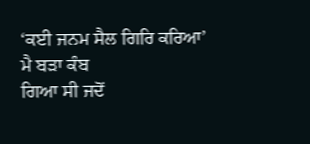‘ਕਈ ਜਨਮ ਸੈਲ ਗਿਰਿ ਕਰਿਆ’ ਮੈ ਬੜਾ ਕੰਬ
ਗਿਆ ਸੀ ਜਦੋਂ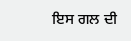ਇਸ ਗਲ ਦੀ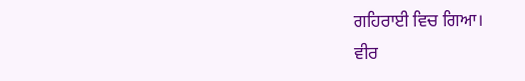ਗਹਿਰਾਈ ਵਿਚ ਗਿਆ।
ਵੀਰ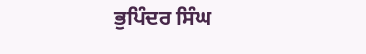ਭੁਪਿੰਦਰ ਸਿੰਘ